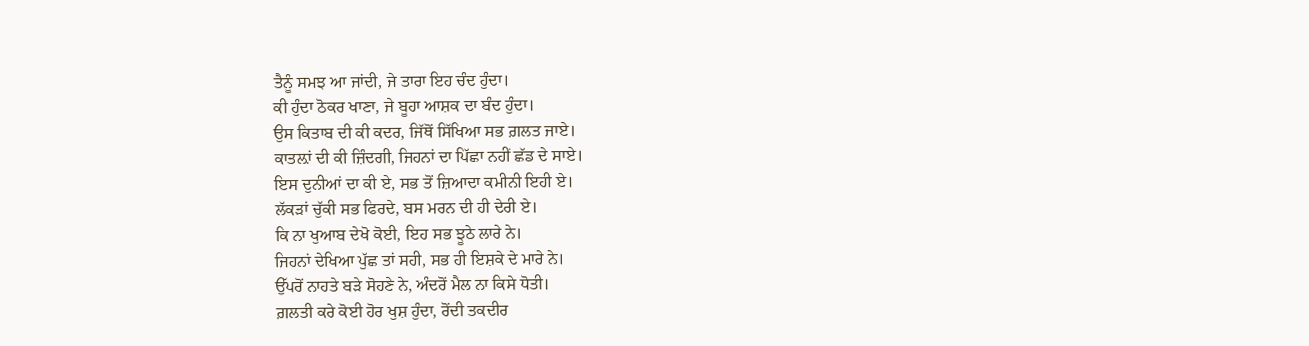ਤੈਨੂੰ ਸਮਝ ਆ ਜਾਂਦੀ, ਜੇ ਤਾਰਾ ਇਹ ਚੰਦ ਹੁੰਦਾ।
ਕੀ ਹੁੰਦਾ ਠੋਕਰ ਖਾਣਾ, ਜੇ ਬੂਹਾ ਆਸ਼ਕ ਦਾ ਬੰਦ ਹੁੰਦਾ।
ਉਸ ਕਿਤਾਬ ਦੀ ਕੀ ਕਦਰ, ਜਿੱਥੋਂ ਸਿੱਖਿਆ ਸਭ ਗ਼ਲਤ ਜਾਏ।
ਕਾਤਲ਼ਾਂ ਦੀ ਕੀ ਜ਼ਿੰਦਗੀ, ਜਿਹਨਾਂ ਦਾ ਪਿੱਛਾ ਨਹੀਂ ਛੱਡ ਦੇ ਸਾਏ।
ਇਸ ਦੁਨੀਆਂ ਦਾ ਕੀ ਏ, ਸਭ ਤੋਂ ਜ਼ਿਆਦਾ ਕਮੀਨੀ ਇਹੀ ਏ।
ਲੱਕੜਾਂ ਚੁੱਕੀ ਸਭ ਫਿਰਦੇ, ਬਸ ਮਰਨ ਦੀ ਹੀ ਦੇਰੀ ਏ।
ਕਿ ਨਾ ਖੁਆਬ ਦੇਖੋ ਕੋਈ, ਇਹ ਸਭ ਝੂਠੇ ਲਾਰੇ ਨੇ।
ਜਿਹਨਾਂ ਦੇਖਿਆ ਪੁੱਛ ਤਾਂ ਸਹੀ, ਸਭ ਹੀ ਇਸ਼ਕੇ ਦੇ ਮਾਰੇ ਨੇ।
ਉੱਪਰੋਂ ਨਾਹਤੇ ਬੜੇ ਸੋਹਣੇ ਨੇ, ਅੰਦਰੋਂ ਮੈਲ ਨਾ ਕਿਸੇ ਧੋਤੀ।
ਗ਼ਲਤੀ ਕਰੇ ਕੋਈ ਹੋਰ ਖੁਸ਼ ਹੁੰਦਾ, ਰੋਂਦੀ ਤਕਦੀਰ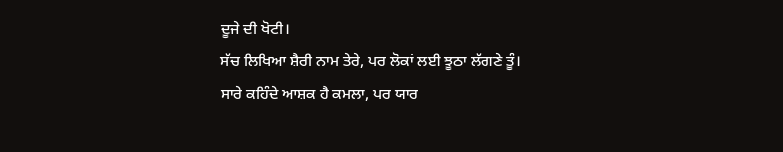ਦੂਜੇ ਦੀ ਖੋਟੀ।
ਸੱਚ ਲਿਖਿਆ ਸ਼ੈਰੀ ਨਾਮ ਤੇਰੇ, ਪਰ ਲੋਕਾਂ ਲਈ ਝੂਠਾ ਲੱਗਣੇ ਤੂੰ।
ਸਾਰੇ ਕਹਿੰਦੇ ਆਸ਼ਕ ਹੈ ਕਮਲਾ, ਪਰ ਯਾਰ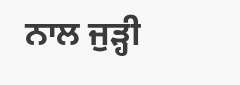ਨਾਲ ਜੁੜ੍ਹੀ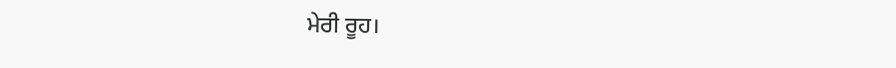ਮੇਰੀ ਰੂਹ।